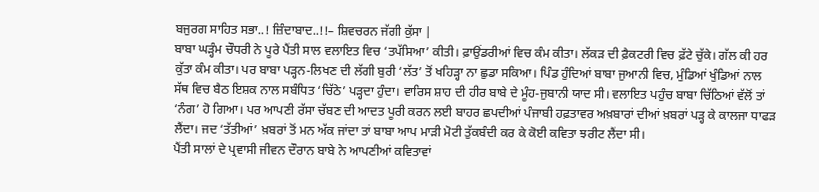ਬਜੁਰਗ ਸਾਹਿਤ ਸਭਾ..! ਜ਼ਿੰਦਾਬਾਦ..!!– ਸ਼ਿਵਚਰਨ ਜੱਗੀ ਕੁੱਸਾ |
ਬਾਬਾ ਘੜ੍ਹੰਮ ਚੌਧਰੀ ਨੇ ਪੂਰੇ ਪੈਂਤੀ ਸਾਲ ਵਲਾਇਤ ਵਿਚ ‘ਤਪੱਸਿਆ’ ਕੀਤੀ। ਫ਼ਾਉਂਡਰੀਆਂ ਵਿਚ ਕੰਮ ਕੀਤਾ। ਲੱਕੜ ਦੀ ਫ਼ੈਕਟਰੀ ਵਿਚ ਫ਼ੱਟੇ ਚੁੱਕੇ। ਗੱਲ ਕੀ ਹਰ ਕੁੱਤਾ ਕੰਮ ਕੀਤਾ। ਪਰ ਬਾਬਾ ਪੜ੍ਹਨ-ਲਿਖਣ ਦੀ ਲੱਗੀ ਬੁਰੀ ‘ਲੱਤ’ ਤੋਂ ਖਹਿੜ੍ਹਾ ਨਾ ਛੁਡਾ ਸਕਿਆ। ਪਿੰਡ ਹੁੰਦਿਆਂ ਬਾਬਾ ਜੁਆਨੀ ਵਿਚ, ਮੁੰਡਿਆਂ ਖੁੰਡਿਆਂ ਨਾਲ ਸੱਥ ਵਿਚ ਬੈਠ ਇਸ਼ਕ ਨਾਲ ਸਬੰਧਿਤ ‘ਚਿੱਠੇ’ ਪੜ੍ਹਦਾ ਹੁੰਦਾ। ਵਾਰਿਸ ਸ਼ਾਹ ਦੀ ਹੀਰ ਬਾਬੇ ਦੇ ਮੂੰਹ-ਜੁਬਾਨੀ ਯਾਦ ਸੀ। ਵਲਾਇਤ ਪਹੁੰਚ ਬਾਬਾ ਚਿੱਠਿਆਂ ਵੱਲੋਂ ਤਾਂ ‘ਨੰਗ’ ਹੋ ਗਿਆ। ਪਰ ਆਪਣੀ ਰੱਸਾ ਚੱਬਣ ਦੀ ਆਦਤ ਪੂਰੀ ਕਰਨ ਲਈ ਬਾਹਰ ਛਪਦੀਆਂ ਪੰਜਾਬੀ ਹਫ਼ਤਾਵਰ ਅਖ਼ਬਾਰਾਂ ਦੀਆਂ ਖ਼ਬਰਾਂ ਪੜ੍ਹ ਕੇ ਕਾਲਜਾ ਧਾਫੜ ਲੈਂਦਾ। ਜਦ ‘ਤੱਤੀਆਂ’ ਖ਼ਬਰਾਂ ਤੋਂ ਮਨ ਅੱਕ ਜਾਂਦਾ ਤਾਂ ਬਾਬਾ ਆਪ ਮਾੜੀ ਮੋਟੀ ਤੁੱਕਬੰਦੀ ਕਰ ਕੇ ਕੋਈ ਕਵਿਤਾ ਝਰੀਟ ਲੈਂਦਾ ਸੀ।
ਪੈਂਤੀ ਸਾਲਾਂ ਦੇ ਪ੍ਰਵਾਸੀ ਜੀਵਨ ਦੌਰਾਨ ਬਾਬੇ ਨੇ ਆਪਣੀਆਂ ਕਵਿਤਾਵਾਂ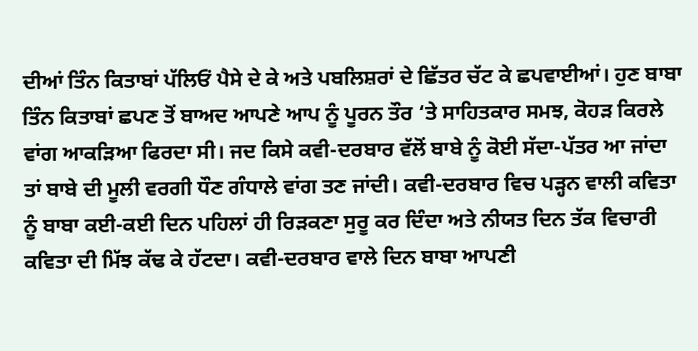ਦੀਆਂ ਤਿੰਨ ਕਿਤਾਬਾਂ ਪੱਲਿਓਂ ਪੈਸੇ ਦੇ ਕੇ ਅਤੇ ਪਬਲਿਸ਼ਰਾਂ ਦੇ ਛਿੱਤਰ ਚੱਟ ਕੇ ਛਪਵਾਈਆਂ। ਹੁਣ ਬਾਬਾ ਤਿੰਨ ਕਿਤਾਬਾਂ ਛਪਣ ਤੋਂ ਬਾਅਦ ਆਪਣੇ ਆਪ ਨੂੰ ਪੂਰਨ ਤੌਰ ‘ਤੇ ਸਾਹਿਤਕਾਰ ਸਮਝ, ਕੋਹੜ ਕਿਰਲੇ ਵਾਂਗ ਆਕੜਿਆ ਫਿਰਦਾ ਸੀ। ਜਦ ਕਿਸੇ ਕਵੀ-ਦਰਬਾਰ ਵੱਲੋਂ ਬਾਬੇ ਨੂੰ ਕੋਈ ਸੱਦਾ-ਪੱਤਰ ਆ ਜਾਂਦਾ ਤਾਂ ਬਾਬੇ ਦੀ ਮੂਲੀ ਵਰਗੀ ਧੌਣ ਗੰਧਾਲੇ ਵਾਂਗ ਤਣ ਜਾਂਦੀ। ਕਵੀ-ਦਰਬਾਰ ਵਿਚ ਪੜ੍ਹਨ ਵਾਲੀ ਕਵਿਤਾ ਨੂੰ ਬਾਬਾ ਕਈ-ਕਈ ਦਿਨ ਪਹਿਲਾਂ ਹੀ ਰਿੜਕਣਾ ਸੁਰੂ ਕਰ ਦਿੰਦਾ ਅਤੇ ਨੀਯਤ ਦਿਨ ਤੱਕ ਵਿਚਾਰੀ ਕਵਿਤਾ ਦੀ ਮਿੱਝ ਕੱਢ ਕੇ ਹੱਟਦਾ। ਕਵੀ-ਦਰਬਾਰ ਵਾਲੇ ਦਿਨ ਬਾਬਾ ਆਪਣੀ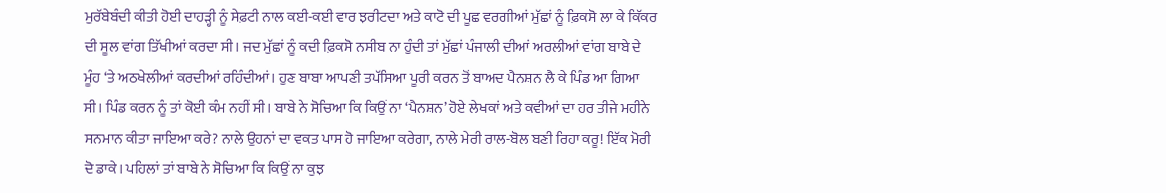ਮੁਰੱਬੇਬੰਦੀ ਕੀਤੀ ਹੋਈ ਦਾਹੜ੍ਹੀ ਨੂੰ ਸੇਫ਼ਟੀ ਨਾਲ ਕਈ-ਕਈ ਵਾਰ ਝਰੀਟਦਾ ਅਤੇ ਕਾਟੋ ਦੀ ਪੂਛ ਵਰਗੀਆਂ ਮੁੱਛਾਂ ਨੂੰ ਫ਼ਿਕਸੋ ਲਾ ਕੇ ਕਿੱਕਰ ਦੀ ਸੂਲ ਵਾਂਗ ਤਿੱਖੀਆਂ ਕਰਦਾ ਸੀ। ਜਦ ਮੁੱਛਾਂ ਨੂੰ ਕਦੀ ਫ਼ਿਕਸੋ ਨਸੀਬ ਨਾ ਹੁੰਦੀ ਤਾਂ ਮੁੱਛਾਂ ਪੰਜਾਲੀ ਦੀਆਂ ਅਰਲੀਆਂ ਵਾਂਗ ਬਾਬੇ ਦੇ ਮੂੰਹ ‘ਤੇ ਅਠਖੇਲੀਆਂ ਕਰਦੀਆਂ ਰਹਿੰਦੀਆਂ। ਹੁਣ ਬਾਬਾ ਆਪਣੀ ਤਪੱਸਿਆ ਪੂਰੀ ਕਰਨ ਤੋਂ ਬਾਅਦ ਪੈਨਸ਼ਨ ਲੈ ਕੇ ਪਿੰਡ ਆ ਗਿਆ ਸੀ। ਪਿੰਡ ਕਰਨ ਨੂੰ ਤਾਂ ਕੋਈ ਕੰਮ ਨਹੀਂ ਸੀ। ਬਾਬੇ ਨੇ ਸੋਚਿਆ ਕਿ ਕਿਉਂ ਨਾ ‘ਪੈਨਸ਼ਨ’ ਹੋਏ ਲੇਖਕਾਂ ਅਤੇ ਕਵੀਆਂ ਦਾ ਹਰ ਤੀਜੇ ਮਹੀਨੇ ਸਨਮਾਨ ਕੀਤਾ ਜਾਇਆ ਕਰੇ? ਨਾਲੇ ਉਹਨਾਂ ਦਾ ਵਕਤ ਪਾਸ ਹੋ ਜਾਇਆ ਕਰੇਗਾ, ਨਾਲੇ ਮੇਰੀ ਰਾਲ-ਬੋਲ ਬਣੀ ਰਿਹਾ ਕਰੂ! ਇੱਕ ਮੋਰੀ ਦੋ ਡਾਕੇ। ਪਹਿਲਾਂ ਤਾਂ ਬਾਬੇ ਨੇ ਸੋਚਿਆ ਕਿ ਕਿਉਂ ਨਾ ਕੁਝ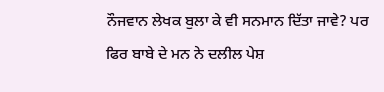ਨੌਜਵਾਨ ਲੇਖਕ ਬੁਲਾ ਕੇ ਵੀ ਸਨਮਾਨ ਦਿੱਤਾ ਜਾਵੇ? ਪਰ ਫਿਰ ਬਾਬੇ ਦੇ ਮਨ ਨੇ ਦਲੀਲ ਪੇਸ਼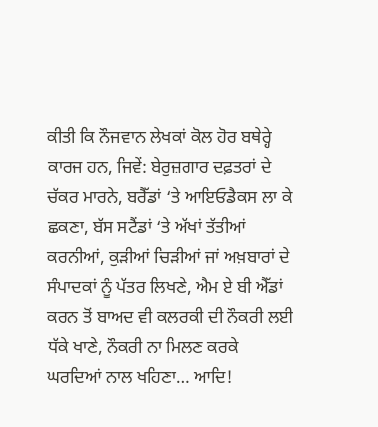ਕੀਤੀ ਕਿ ਨੌਜਵਾਨ ਲੇਖਕਾਂ ਕੋਲ ਹੋਰ ਬਥੇਰ੍ਹੇ ਕਾਰਜ ਹਨ, ਜਿਵੇਂ: ਬੇਰੁਜ਼ਗਾਰ ਦਫ਼ਤਰਾਂ ਦੇ ਚੱਕਰ ਮਾਰਨੇ, ਬਰੈੱਡਾਂ ‘ਤੇ ਆਇਓਡੈਕਸ ਲਾ ਕੇ ਛਕਣਾ, ਬੱਸ ਸਟੈਂਡਾਂ ‘ਤੇ ਅੱਖਾਂ ਤੱਤੀਆਂ ਕਰਨੀਆਂ, ਕੁੜੀਆਂ ਚਿੜੀਆਂ ਜਾਂ ਅਖ਼ਬਾਰਾਂ ਦੇ ਸੰਪਾਦਕਾਂ ਨੂੰ ਪੱਤਰ ਲਿਖਣੇ, ਐਮ ਏ ਬੀ ਐੱਡਾਂ ਕਰਨ ਤੋਂ ਬਾਅਦ ਵੀ ਕਲਰਕੀ ਦੀ ਨੌਕਰੀ ਲਈ ਧੱਕੇ ਖਾਣੇ, ਨੌਕਰੀ ਨਾ ਮਿਲਣ ਕਰਕੇ ਘਰਦਿਆਂ ਨਾਲ ਖਹਿਣਾ… ਆਦਿ!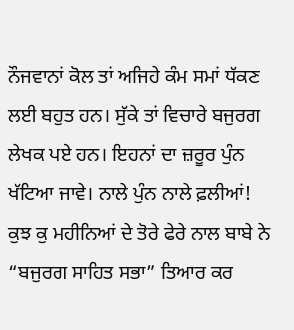ਨੌਜਵਾਨਾਂ ਕੋਲ ਤਾਂ ਅਜਿਹੇ ਕੰਮ ਸਮਾਂ ਧੱਕਣ ਲਈ ਬਹੁਤ ਹਨ। ਸੁੱਕੇ ਤਾਂ ਵਿਚਾਰੇ ਬਜੁਰਗ ਲੇਖਕ ਪਏ ਹਨ। ਇਹਨਾਂ ਦਾ ਜ਼ਰੂਰ ਪੁੰਨ ਖੱਟਿਆ ਜਾਵੇ। ਨਾਲੇ ਪੁੰਨ ਨਾਲੇ ਫ਼ਲੀਆਂ! ਕੁਝ ਕੁ ਮਹੀਨਿਆਂ ਦੇ ਤੋਰੇ ਫੇਰੇ ਨਾਲ ਬਾਬੇ ਨੇ “ਬਜੁਰਗ ਸਾਹਿਤ ਸਭਾ” ਤਿਆਰ ਕਰ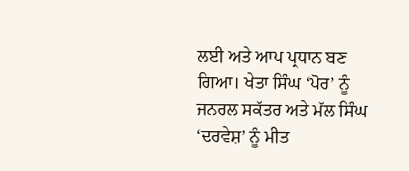ਲਈ ਅਤੇ ਆਪ ਪ੍ਰਧਾਨ ਬਣ ਗਿਆ। ਖੇਤਾ ਸਿੰਘ ‘ਪੋਰ’ ਨੂੰ ਜਨਰਲ ਸਕੱਤਰ ਅਤੇ ਮੱਲ ਸਿੰਘ ‘ਦਰਵੇਸ਼’ ਨੂੰ ਮੀਤ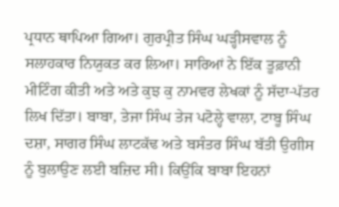ਪ੍ਰਧਾਨ ਥਾਪਿਆ ਗਿਆ। ਗੁਰਪ੍ਰੀਤ ਸਿੰਘ ਘੜ੍ਹੀਸਵਾਲ ਨੂੰ ਸਲਾਹਕਾਰ ਨਿਯੁਕਤ ਕਰ ਲਿਆ। ਸਾਰਿਆਂ ਨੇ ਇੱਕ ਤੂਫ਼ਾਨੀ ਮੀਟਿੰਗ ਕੀਤੀ ਅਤੇ ਅਤੇ ਕੁਝ ਕੁ ਨਾਮਵਰ ਲੇਖਕਾਂ ਨੂੰ ਸੱਦਾ-ਪੱਤਰ ਲਿਖ ਦਿੱਤਾ। ਬਾਬਾ, ਤੇਜਾ ਸਿੰਘ ਤੇਜ ਪਟੋਲ੍ਹੇ ਵਾਲਾ, ਟਾਬੂ ਸਿੰਘ ਦਸ਼ਾ, ਸਾਗਰ ਸਿੰਘ ਲਾਟਕੱਢ ਅਤੇ ਬਸੰਤਰ ਸਿੰਘ ਬੱਤੀ ਉਗੀਸ ਨੂੰ ਬੁਲਾਉਣ ਲਈ ਬਜ਼ਿਦ ਸੀ। ਕਿਉਂਕਿ ਬਾਬਾ ਇਹਨਾਂ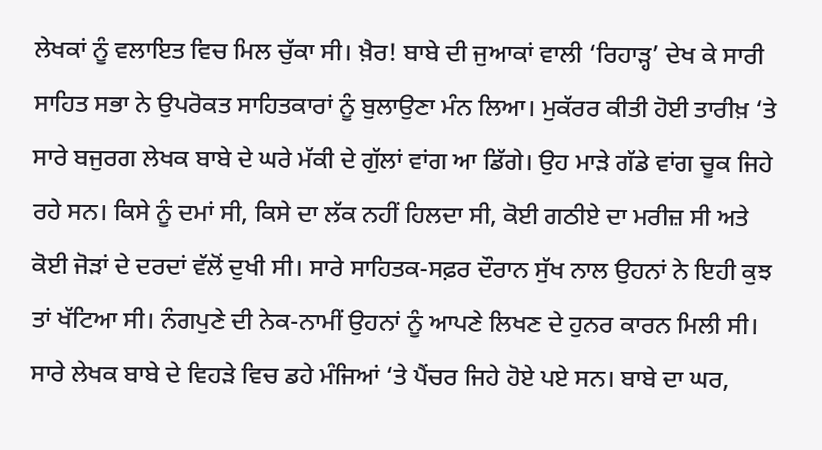ਲੇਖਕਾਂ ਨੂੰ ਵਲਾਇਤ ਵਿਚ ਮਿਲ ਚੁੱਕਾ ਸੀ। ਖ਼ੈਰ! ਬਾਬੇ ਦੀ ਜੁਆਕਾਂ ਵਾਲੀ ‘ਰਿਹਾੜ੍ਹ’ ਦੇਖ ਕੇ ਸਾਰੀ ਸਾਹਿਤ ਸਭਾ ਨੇ ਉਪਰੋਕਤ ਸਾਹਿਤਕਾਰਾਂ ਨੂੰ ਬੁਲਾਉਣਾ ਮੰਨ ਲਿਆ। ਮੁਕੱਰਰ ਕੀਤੀ ਹੋਈ ਤਾਰੀਖ਼ ‘ਤੇ ਸਾਰੇ ਬਜੁਰਗ ਲੇਖਕ ਬਾਬੇ ਦੇ ਘਰੇ ਮੱਕੀ ਦੇ ਗੁੱਲਾਂ ਵਾਂਗ ਆ ਡਿੱਗੇ। ਉਹ ਮਾੜੇ ਗੱਡੇ ਵਾਂਗ ਚੂਕ ਜਿਹੇ ਰਹੇ ਸਨ। ਕਿਸੇ ਨੂੰ ਦਮਾਂ ਸੀ, ਕਿਸੇ ਦਾ ਲੱਕ ਨਹੀਂ ਹਿਲਦਾ ਸੀ, ਕੋਈ ਗਠੀਏ ਦਾ ਮਰੀਜ਼ ਸੀ ਅਤੇ ਕੋਈ ਜੋੜਾਂ ਦੇ ਦਰਦਾਂ ਵੱਲੋਂ ਦੁਖੀ ਸੀ। ਸਾਰੇ ਸਾਹਿਤਕ-ਸਫ਼ਰ ਦੌਰਾਨ ਸੁੱਖ ਨਾਲ ਉਹਨਾਂ ਨੇ ਇਹੀ ਕੁਝ ਤਾਂ ਖੱਟਿਆ ਸੀ। ਨੰਗਪੁਣੇ ਦੀ ਨੇਕ-ਨਾਮੀਂ ਉਹਨਾਂ ਨੂੰ ਆਪਣੇ ਲਿਖਣ ਦੇ ਹੁਨਰ ਕਾਰਨ ਮਿਲੀ ਸੀ। ਸਾਰੇ ਲੇਖਕ ਬਾਬੇ ਦੇ ਵਿਹੜੇ ਵਿਚ ਡਹੇ ਮੰਜਿਆਂ ‘ਤੇ ਪੈਂਚਰ ਜਿਹੇ ਹੋਏ ਪਏ ਸਨ। ਬਾਬੇ ਦਾ ਘਰ,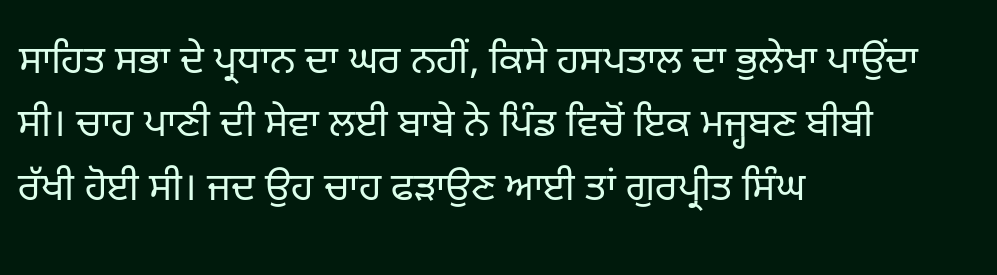ਸਾਹਿਤ ਸਭਾ ਦੇ ਪ੍ਰਧਾਨ ਦਾ ਘਰ ਨਹੀਂ, ਕਿਸੇ ਹਸਪਤਾਲ ਦਾ ਭੁਲੇਖਾ ਪਾਉਂਦਾ ਸੀ। ਚਾਹ ਪਾਣੀ ਦੀ ਸੇਵਾ ਲਈ ਬਾਬੇ ਨੇ ਪਿੰਡ ਵਿਚੋਂ ਇਕ ਮਜ੍ਹਬਣ ਬੀਬੀ ਰੱਖੀ ਹੋਈ ਸੀ। ਜਦ ਉਹ ਚਾਹ ਫੜਾਉਣ ਆਈ ਤਾਂ ਗੁਰਪ੍ਰੀਤ ਸਿੰਘ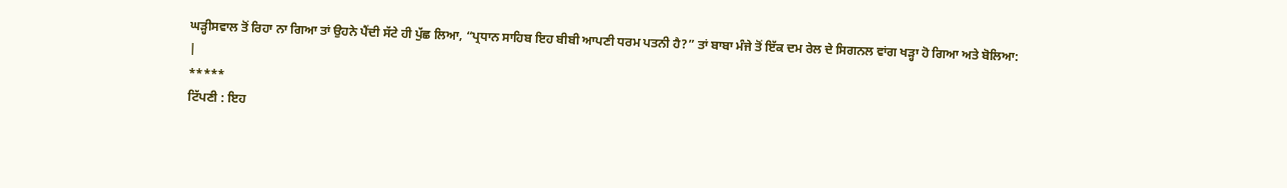ਘੜ੍ਹੀਸਵਾਲ ਤੋਂ ਰਿਹਾ ਨਾ ਗਿਆ ਤਾਂ ਉਹਨੇ ਪੈਂਦੀ ਸੱਟੇ ਹੀ ਪੁੱਛ ਲਿਆ, “ਪ੍ਰਧਾਨ ਸਾਹਿਬ ਇਹ ਬੀਬੀ ਆਪਣੀ ਧਰਮ ਪਤਨੀ ਹੈ?” ਤਾਂ ਬਾਬਾ ਮੰਜੇ ਤੋਂ ਇੱਕ ਦਮ ਰੇਲ ਦੇ ਸਿਗਨਲ ਵਾਂਗ ਖੜ੍ਹਾ ਹੋ ਗਿਆ ਅਤੇ ਬੋਲਿਆ:
|
*****
ਟਿੱਪਣੀ : ਇਹ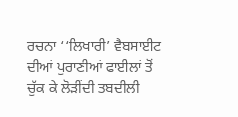ਰਚਨਾ ‘‘ਲਿਖਾਰੀ’ ਵੈਬਸਾਈਟ ਦੀਆਂ ਪੁਰਾਣੀਆਂ ਫਾਈਲਾਂ ਤੋਂ ਚੁੱਕ ਕੇ ਲੋੜੀਂਦੀ ਤਬਦੀਲੀ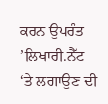ਕਰਨ ਉਪਰੰਤ ’ਲਿਖਾਰੀ.ਨੈੱਟ ‘ਤੇ ਲਗਾਉਣ ਦੀ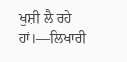ਖੁਸ਼ੀ ਲੈ ਰਹੇ ਹਾਂ।—ਲਿਖਾਰੀ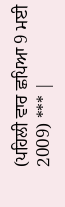(ਪਹਿਲੀ ਵਾਰ ਛਪਿਆ 9 ਮਈ 2009) *** |